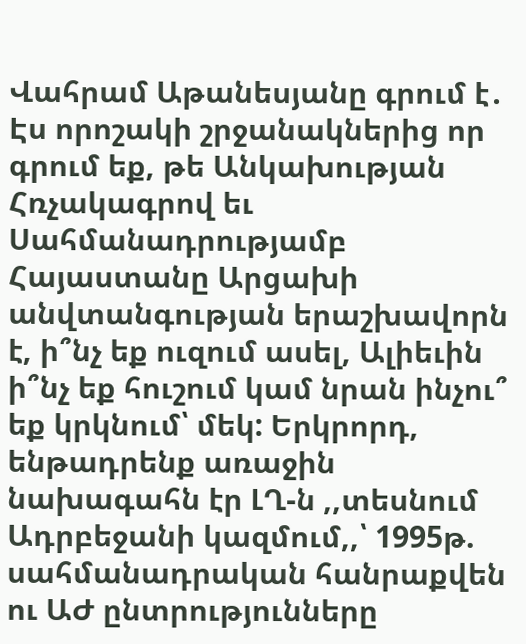Վահրամ Աթանեսյանը գրում է․
Էս որոշակի շրջանակներից որ գրում եք, թե Անկախության Հռչակագրով եւ Սահմանադրությամբ Հայաստանը Արցախի անվտանգության երաշխավորն է, ի՞նչ եք ուզում ասել, Ալիեւին ի՞նչ եք հուշում կամ նրան ինչու՞ եք կրկնում՝ մեկ: Երկրորդ, ենթադրենք առաջին նախագահն էր ԼՂ-ն ,,տեսնում Ադրբեջանի կազմում,,՝ 1995թ. սահմանադրական հանրաքվեն ու ԱԺ ընտրությունները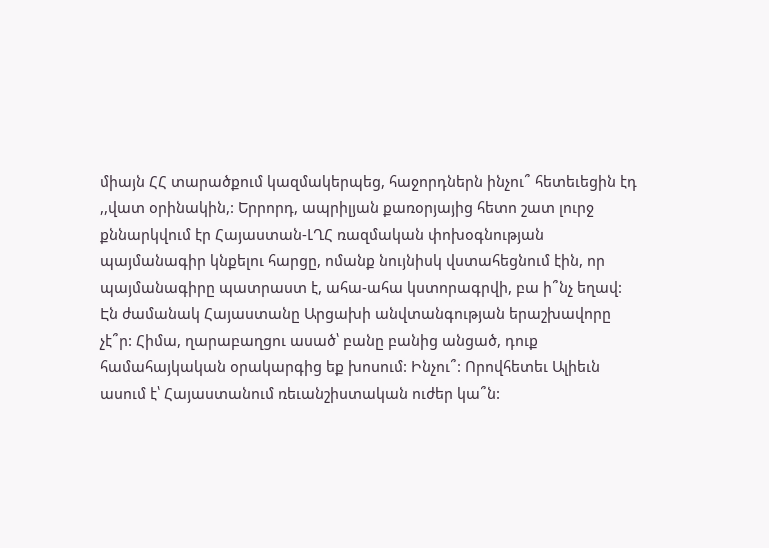միայն ՀՀ տարածքում կազմակերպեց, հաջորդներն ինչու՞ հետեւեցին էդ ,,վատ օրինակին,: Երրորդ, ապրիլյան քառօրյայից հետո շատ լուրջ քննարկվում էր Հայաստան-ԼՂՀ ռազմական փոխօգնության պայմանագիր կնքելու հարցը, ոմանք նույնիսկ վստահեցնում էին, որ պայմանագիրը պատրաստ է, ահա-ահա կստորագրվի, բա ի՞նչ եղավ: Էն ժամանակ Հայաստանը Արցախի անվտանգության երաշխավորը չէ՞ր: Հիմա, ղարաբաղցու ասած՝ բանը բանից անցած, դուք համահայկական օրակարգից եք խոսում: Ինչու՞: Որովհետեւ Ալիեւն ասում է՝ Հայաստանում ռեւանշիստական ուժեր կա՞ն: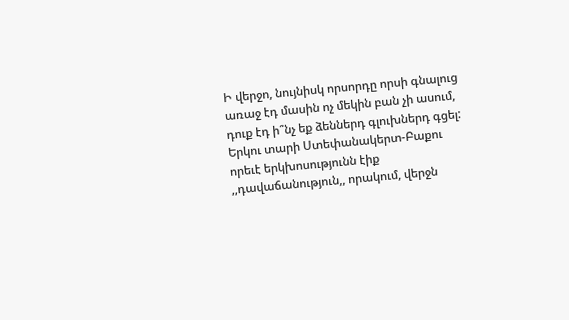Ի վերջո, նույնիսկ որսորդը որսի գնալուց առաջ էդ մասին ոչ մեկին բան չի ասում, դուք էդ ի՞նչ եք ձեններդ գլուխներդ գցել: Երկու տարի Ստեփանակերտ-Բաքու որեւէ երկխոսությունն էիք ,,դավաճանություն,, որակում, վերջն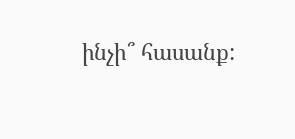ինչի՞ հասանք: